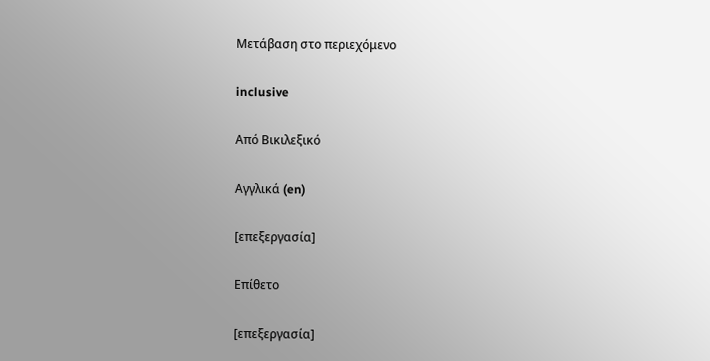Μετάβαση στο περιεχόμενο

inclusive

Από Βικιλεξικό

Αγγλικά (en)

[επεξεργασία]

Επίθετο

[επεξεργασία]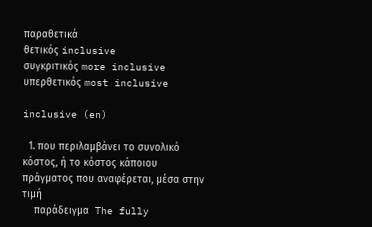παραθετικά
θετικός inclusive
συγκριτικός more inclusive
υπερθετικός most inclusive

inclusive (en)

  1. που περιλαμβάνει το συνολικό κόστος, ή το κόστος κάποιου πράγματος που αναφέρεται, μέσα στην τιμή
    παράδειγμα  The fully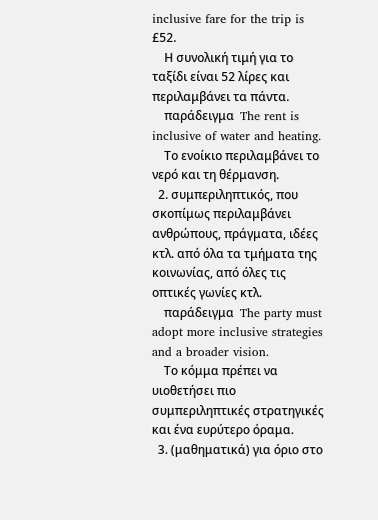inclusive fare for the trip is £52.
    Η συνολική τιμή για το ταξίδι είναι 52 λίρες και περιλαμβάνει τα πάντα.
    παράδειγμα  The rent is inclusive of water and heating.
    Το ενοίκιο περιλαμβάνει το νερό και τη θέρμανση.
  2. συμπεριληπτικός, που σκοπίμως περιλαμβάνει ανθρώπους, πράγματα, ιδέες κτλ. από όλα τα τμήματα της κοινωνίας, από όλες τις οπτικές γωνίες κτλ.
    παράδειγμα  The party must adopt more inclusive strategies and a broader vision.
    Το κόμμα πρέπει να υιοθετήσει πιο συμπεριληπτικές στρατηγικές και ένα ευρύτερο όραμα.
  3. (μαθηματικά) για όριο στο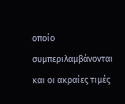οποίο συμπεριλαμβάνονται και οι ακραίες τιμές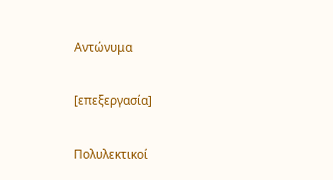Αντώνυμα

[επεξεργασία]

Πολυλεκτικοί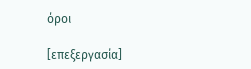όροι

[επεξεργασία]